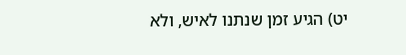יט) הגיע זמן שנתנו לאיש, ולא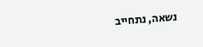נשאה, נתחייב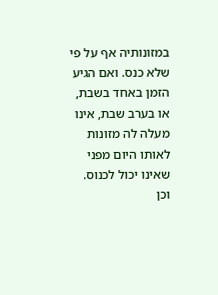במזונותיה אף על פי שלא כנס. ואם הגיע הזמן באחד בשבת, או בערב שבת, אינו מעלה לה מזונות לאותו היום מפני שאינו יכול לכנוס. וכן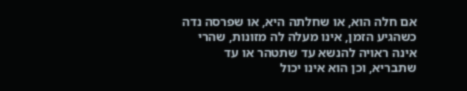אם חלה הוא, או שחלתה היא, או שפרסה נדה כשהגיע הזמן, אינו מעלה לה מזונות, שהרי אינה ראויה להנשא עד שתטהר או עד שתבריא, וכן הוא אינו יכול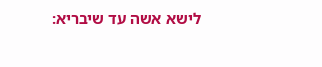לישא אשה עד שיבריא: